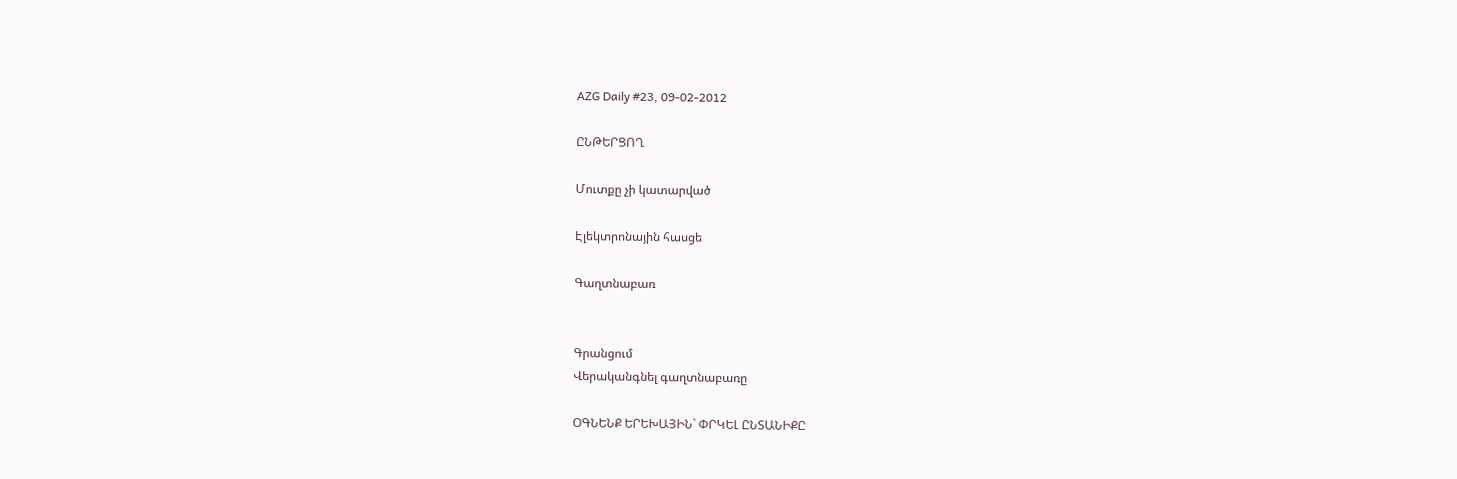AZG Daily #23, 09-02-2012

ԸՆԹԵՐՑՈՂ

Մուտքը չի կատարված

Էլեկտրոնային հասցե

Գաղտնաբառ


Գրանցում
Վերականգնել գաղտնաբառը

ՕԳՆԵՆՔ ԵՐԵԽԱՅԻՆ` ՓՐԿԵԼ ԸՆՏԱՆԻՔԸ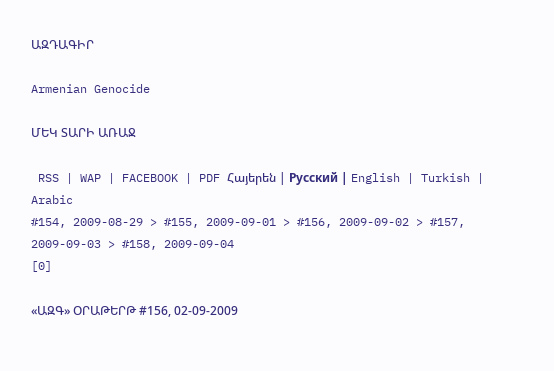ԱԶԴԱԳԻՐ

Armenian Genocide

ՄԵԿ ՏԱՐԻ ԱՌԱՋ

 RSS | WAP | FACEBOOK | PDF Հայերեն | Русский | English | Turkish | Arabic
#154, 2009-08-29 > #155, 2009-09-01 > #156, 2009-09-02 > #157, 2009-09-03 > #158, 2009-09-04
[0]

«ԱԶԳ» ՕՐԱԹԵՐԹ #156, 02-09-2009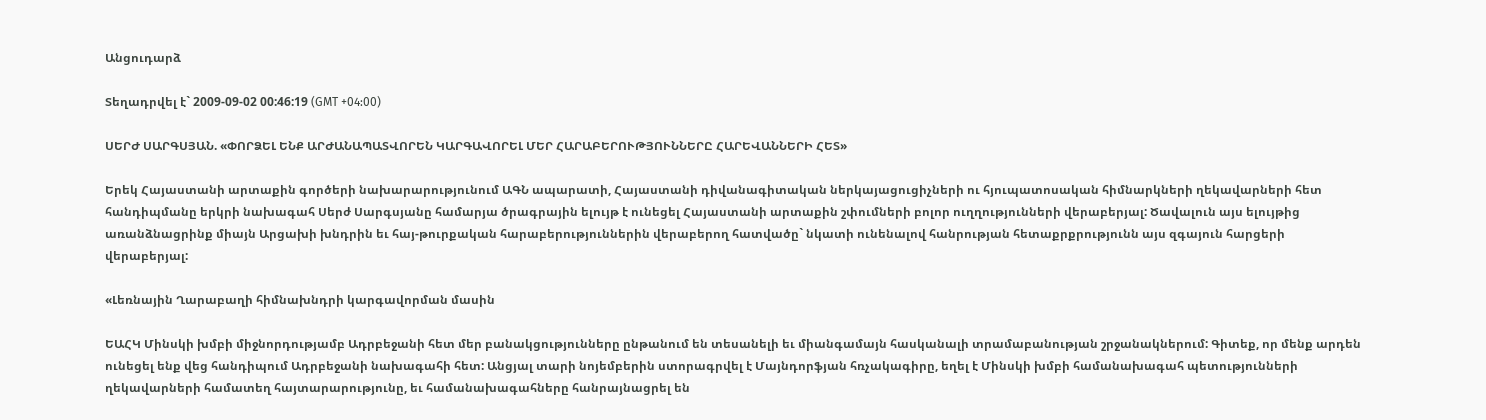Անցուդարձ

Տեղադրվել է` 2009-09-02 00:46:19 (GMT +04:00)

ՍԵՐԺ ՍԱՐԳՍՅԱՆ. «ՓՈՐՁԵԼ ԵՆՔ ԱՐԺԱՆԱՊԱՏՎՈՐԵՆ ԿԱՐԳԱՎՈՐԵԼ ՄԵՐ ՀԱՐԱԲԵՐՈՒԹՅՈՒՆՆԵՐԸ ՀԱՐԵՎԱՆՆԵՐԻ ՀԵՏ»

Երեկ Հայաստանի արտաքին գործերի նախարարությունում ԱԳՆ ապարատի, Հայաստանի դիվանագիտական ներկայացուցիչների ու հյուպատոսական հիմնարկների ղեկավարների հետ հանդիպմանը երկրի նախագահ Սերժ Սարգսյանը համարյա ծրագրային ելույթ է ունեցել Հայաստանի արտաքին շփումների բոլոր ուղղությունների վերաբերյալ: Ծավալուն այս ելույթից առանձնացրինք միայն Արցախի խնդրին եւ հայ-թուրքական հարաբերություններին վերաբերող հատվածը` նկատի ունենալով հանրության հետաքրքրությունն այս զգայուն հարցերի վերաբերյալ:

«Լեռնային Ղարաբաղի հիմնախնդրի կարգավորման մասին

ԵԱՀԿ Մինսկի խմբի միջնորդությամբ Ադրբեջանի հետ մեր բանակցությունները ընթանում են տեսանելի եւ միանգամայն հասկանալի տրամաբանության շրջանակներում: Գիտեք, որ մենք արդեն ունեցել ենք վեց հանդիպում Ադրբեջանի նախագահի հետ: Անցյալ տարի նոյեմբերին ստորագրվել է Մայնդորֆյան հռչակագիրը, եղել է Մինսկի խմբի համանախագահ պետությունների ղեկավարների համատեղ հայտարարությունը, եւ համանախագահները հանրայնացրել են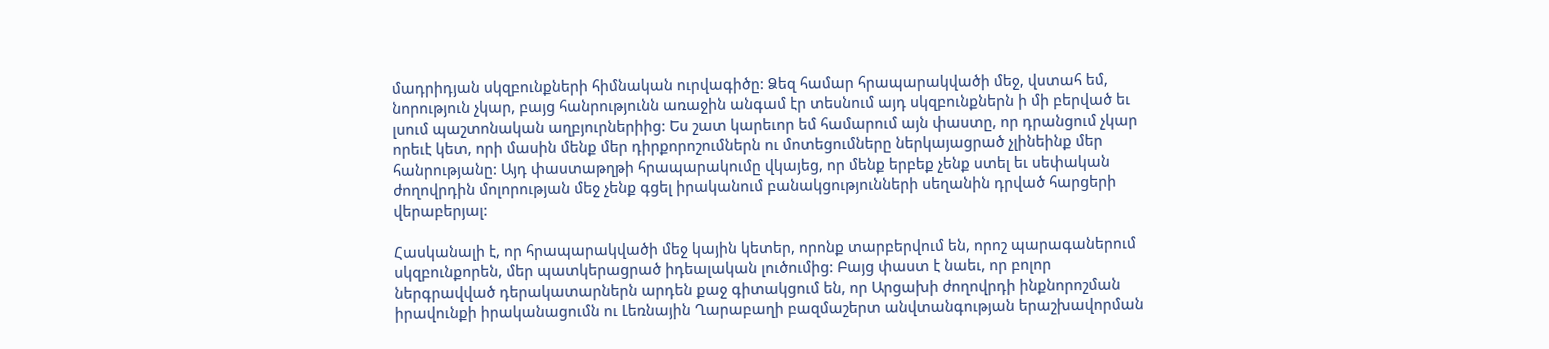մադրիդյան սկզբունքների հիմնական ուրվագիծը: Ձեզ համար հրապարակվածի մեջ, վստահ եմ, նորություն չկար, բայց հանրությունն առաջին անգամ էր տեսնում այդ սկզբունքներն ի մի բերված եւ լսում պաշտոնական աղբյուրներիից: Ես շատ կարեւոր եմ համարում այն փաստը, որ դրանցում չկար որեւէ կետ, որի մասին մենք մեր դիրքորոշումներն ու մոտեցումները ներկայացրած չլինեինք մեր հանրությանը: Այդ փաստաթղթի հրապարակումը վկայեց, որ մենք երբեք չենք ստել եւ սեփական ժողովրդին մոլորության մեջ չենք գցել իրականում բանակցությունների սեղանին դրված հարցերի վերաբերյալ:

Հասկանալի է, որ հրապարակվածի մեջ կային կետեր, որոնք տարբերվում են, որոշ պարագաներում սկզբունքորեն, մեր պատկերացրած իդեալական լուծումից: Բայց փաստ է նաեւ, որ բոլոր ներգրավված դերակատարներն արդեն քաջ գիտակցում են, որ Արցախի ժողովրդի ինքնորոշման իրավունքի իրականացումն ու Լեռնային Ղարաբաղի բազմաշերտ անվտանգության երաշխավորման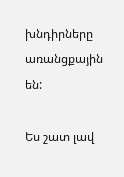խնդիրները առանցքային են:

Ես շատ լավ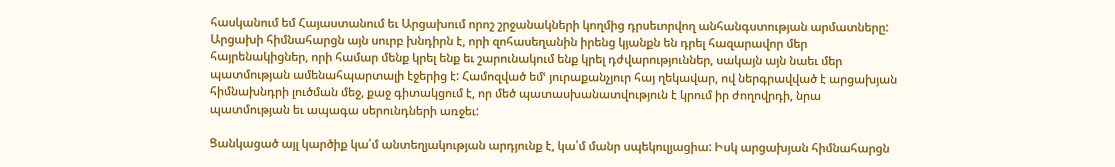հասկանում եմ Հայաստանում եւ Արցախում որոշ շրջանակների կողմից դրսեւորվող անհանգստության արմատները: Արցախի հիմնահարցն այն սուրբ խնդիրն է, որի զոհասեղանին իրենց կյանքն են դրել հազարավոր մեր հայրենակիցներ, որի համար մենք կրել ենք եւ շարունակում ենք կրել դժվարություններ, սակայն այն նաեւ մեր պատմության ամենահպարտալի էջերից է: Համոզված եմՙ յուրաքանչյուր հայ ղեկավար, ով ներգրավված է արցախյան հիմնախնդրի լուծման մեջ, քաջ գիտակցում է, որ մեծ պատասխանատվություն է կրում իր ժողովրդի, նրա պատմության եւ ապագա սերունդների առջեւ:

Ցանկացած այլ կարծիք կա՛մ անտեղյակության արդյունք է, կա՛մ մանր սպեկուլյացիա: Իսկ արցախյան հիմնահարցն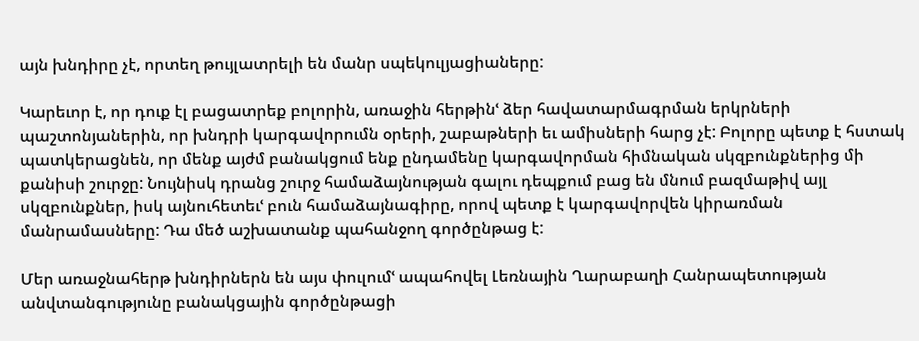այն խնդիրը չէ, որտեղ թույլատրելի են մանր սպեկուլյացիաները:

Կարեւոր է, որ դուք էլ բացատրեք բոլորին, առաջին հերթինՙ ձեր հավատարմագրման երկրների պաշտոնյաներին, որ խնդրի կարգավորումն օրերի, շաբաթների եւ ամիսների հարց չէ: Բոլորը պետք է հստակ պատկերացնեն, որ մենք այժմ բանակցում ենք ընդամենը կարգավորման հիմնական սկզբունքներից մի քանիսի շուրջը: Նույնիսկ դրանց շուրջ համաձայնության գալու դեպքում բաց են մնում բազմաթիվ այլ սկզբունքներ, իսկ այնուհետեւՙ բուն համաձայնագիրը, որով պետք է կարգավորվեն կիրառման մանրամասները: Դա մեծ աշխատանք պահանջող գործընթաց է:

Մեր առաջնահերթ խնդիրներն են այս փուլումՙ ապահովել Լեռնային Ղարաբաղի Հանրապետության անվտանգությունը բանակցային գործընթացի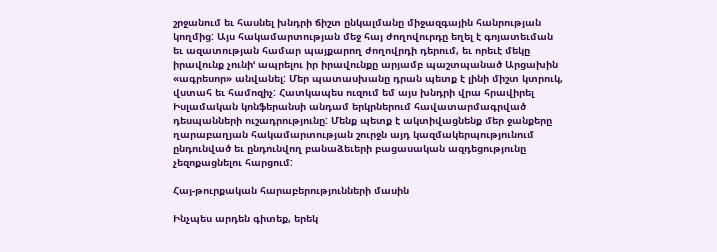շրջանում եւ հասնել խնդրի ճիշտ ընկալմանը միջազգային հանրության կողմից: Այս հակամարտության մեջ հայ ժողովուրդը եղել է գոյատեւման եւ ազատության համար պայքարող ժողովրդի դերում, եւ որեւէ մեկը իրավունք չունիՙ ապրելու իր իրավունքը արյամբ պաշտպանած Արցախին «ագրեսոր» անվանել: Մեր պատասխանը դրան պետք է լինի միշտ կտրուկ, վստահ եւ համոզիչ: Հատկապես ուզում եմ այս խնդրի վրա հրավիրել Իսլամական կոնֆերանսի անդամ երկրներում հավատարմագրված դեսպանների ուշադրությունը: Մենք պետք է ակտիվացնենք մեր ջանքերը ղարաբաղյան հակամարտության շուրջն այդ կազմակերպությունում ընդունված եւ ընդունվող բանաձեւերի բացասական ազդեցությունը չեզոքացնելու հարցում:

Հայ-թուրքական հարաբերությունների մասին

Ինչպես արդեն գիտեք, երեկ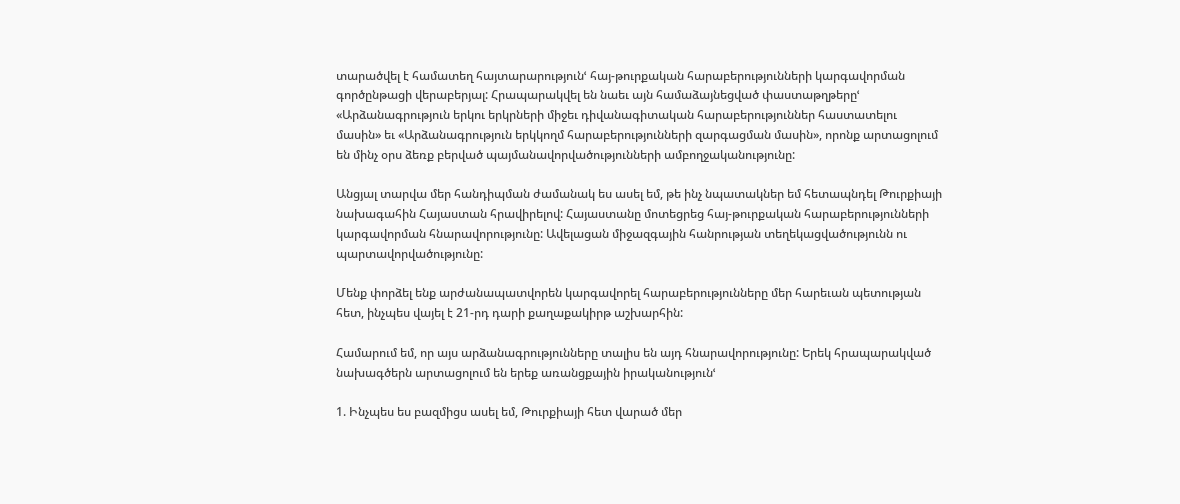տարածվել է համատեղ հայտարարությունՙ հայ-թուրքական հարաբերությունների կարգավորման գործընթացի վերաբերյալ: Հրապարակվել են նաեւ այն համաձայնեցված փաստաթղթերըՙ «Արձանագրություն երկու երկրների միջեւ դիվանագիտական հարաբերություններ հաստատելու մասին» եւ «Արձանագրություն երկկողմ հարաբերությունների զարգացման մասին», որոնք արտացոլում են մինչ օրս ձեռք բերված պայմանավորվածությունների ամբողջականությունը:

Անցյալ տարվա մեր հանդիպման ժամանակ ես ասել եմ, թե ինչ նպատակներ եմ հետապնդել Թուրքիայի նախագահին Հայաստան հրավիրելով: Հայաստանը մոտեցրեց հայ-թուրքական հարաբերությունների կարգավորման հնարավորությունը: Ավելացան միջազգային հանրության տեղեկացվածությունն ու պարտավորվածությունը:

Մենք փորձել ենք արժանապատվորեն կարգավորել հարաբերությունները մեր հարեւան պետության հետ, ինչպես վայել է 21-րդ դարի քաղաքակիրթ աշխարհին:

Համարում եմ, որ այս արձանագրությունները տալիս են այդ հնարավորությունը: Երեկ հրապարակված նախագծերն արտացոլում են երեք առանցքային իրականությունՙ

1. Ինչպես ես բազմիցս ասել եմ, Թուրքիայի հետ վարած մեր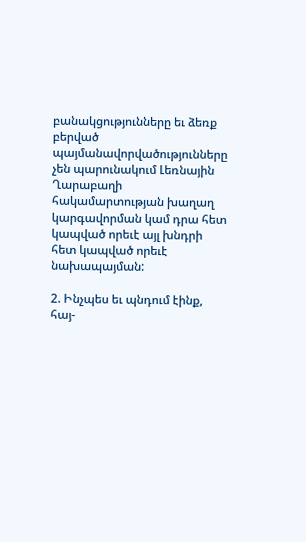բանակցությունները եւ ձեռք բերված պայմանավորվածությունները չեն պարունակում Լեռնային Ղարաբաղի հակամարտության խաղաղ կարգավորման կամ դրա հետ կապված որեւէ այլ խնդրի հետ կապված որեւէ նախապայման:

2. Ինչպես եւ պնդում էինք, հայ-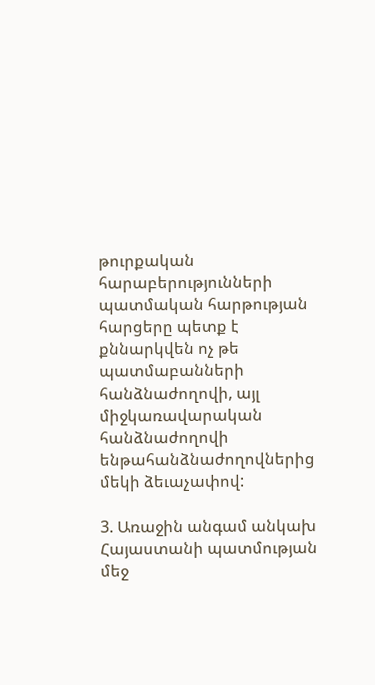թուրքական հարաբերությունների պատմական հարթության հարցերը պետք է քննարկվեն ոչ թե պատմաբանների հանձնաժողովի, այլ միջկառավարական հանձնաժողովի ենթահանձնաժողովներից մեկի ձեւաչափով:

3. Առաջին անգամ անկախ Հայաստանի պատմության մեջ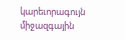կարեւորագույն միջազգային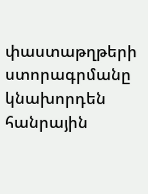փաստաթղթերի ստորագրմանը կնախորդեն հանրային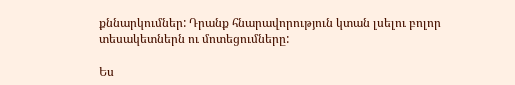քննարկումներ: Դրանք հնարավորություն կտան լսելու բոլոր տեսակետներն ու մոտեցումները:

Ես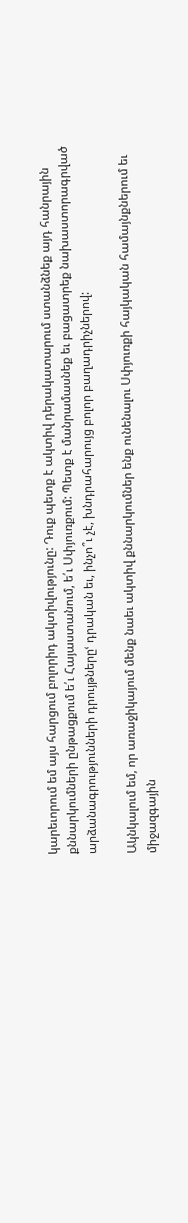կարեւորում եմ այս հարցում բոլորիդ ակտիվությունը: Դուք պետք է ակտիվ դերակատարում ստանձնեք այդ հանրային քննարկումների ընթացքում ե՛ւ Հայաստանում, ե՛ւ Սփյուռքում: Պետք է մանրամասնեք եւ բացատրեք նախաստորագրված արձանագրությունների դրույթներըՙ դրական եւ, ինչո՞ւ չէ, խնդրահարույց բոլոր բաղադրիչներով:

Ակնկալում եմ, որ առաջիկայում մենք նաեւ ակտիվ քննարկումներ ենք ունենալու Սփյուռքի հայկական համայնքներում եւ միջազգային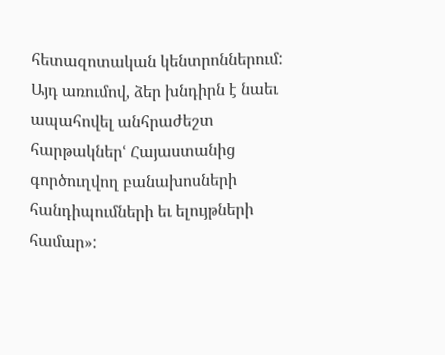հետազոտական կենտրոններում: Այդ առումով, ձեր խնդիրն է նաեւ ապահովել անհրաժեշտ հարթակներՙ Հայաստանից գործուղվող բանախոսների հանդիպումների եւ ելույթների համար»: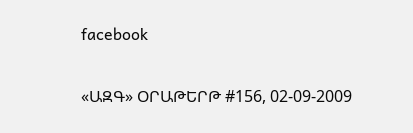facebook


«ԱԶԳ» ՕՐԱԹԵՐԹ #156, 02-09-2009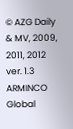© AZG Daily & MV, 2009, 2011, 2012 ver. 1.3
ARMINCO Global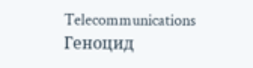Telecommunications Геноцид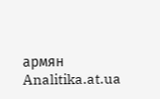армян Analitika.at.ua